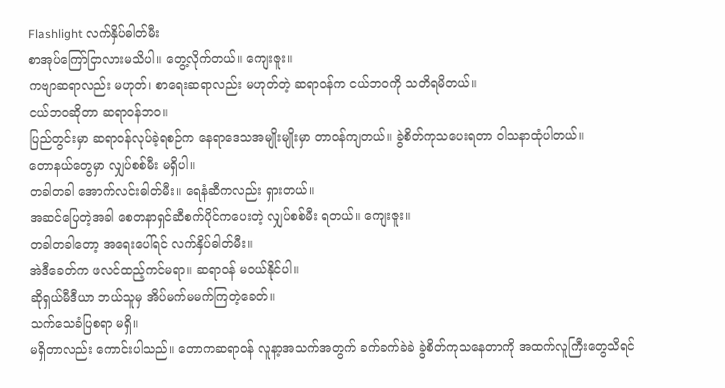Flashlight လက်နှိပ်ဓါတ်မီး
စာအုပ်ကြော်ငြာလားမသိပါ။ တွေ့လိုက်တယ်။ ကျေးဇူး။
ကဗျာဆရာလည်း မဟုတ်၊ စာရေးဆရာလည်း မဟုတ်တဲ့ ဆရာဝန်က ငယ်ဘဝကို သတိရမိတယ်။
ငယ်ဘဝဆိုတာ ဆရာဝန်ဘဝ။
ပြည်တွင်းမှာ ဆရာဝန်လုပ်ခဲ့ရစဉ်က နေရာဒေသအမျိုးမျိုးမှာ တာဝန်ကျတယ်။ ခွဲစိတ်ကုသပေးရတာ ဝါသနာထုံပါတယ်။
တောနယ်တွေမှာ လျှပ်စစ်မီး မရှိပါ။
တခါတခါ အောက်လင်းဓါတ်မီး။ ရေနံဆီကလည်း ရှားတယ်။
အဆင်ပြေတဲ့အခါ စေတနာရှင်ဆီစက်ပိုင်ကပေးတဲ့ လျှပ်စစ်မီး ရတယ်။ ကျေးဇူး။
တခါတခါတော့ အရေးပေါ်ရင် လက်နှိပ်ဓါတ်မီး။
အဲဒီခေတ်က ဖလင်ထည့်ကင်မရာ။ ဆရာဝန် မဝယ်နိုင်ပါ။
ဆိုရှယ်မီဒီယာ ဘယ်သူမှ အိပ်မက်မမက်ကြတဲ့ခေတ်။
သက်သေခံပြစရာ မရှိ။
မရှိတာလည်း ကောင်းပါသည်။ တောကဆရာဝန် လူနာ့အသက်အတွက် ခက်ခက်ခဲခဲ ခွဲစိတ်ကုသနေတာကို အထက်လူကြီးတွေသိရင်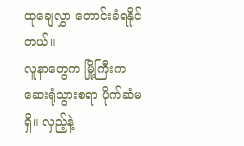ထုချေလွှာ တောင်းခံရနိုင်တယ်။
လူနာတွေက မြို့ကြီးကဆေးရုံသွားစရာ ပိုက်ဆံမရှိ။ လှည့်နဲ့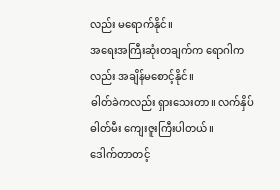လည်း မရောက်နိုင်။
အရေးအကြီးဆုံးတချက်က ရောဂါကလည်း အချိန်မစောင့်နိုင်။
ဓါတ်ခဲကလည်း ရှားသေးတာ။ လက်နှိပ်ဓါတ်မီး ကျေးဇူးကြီးပါတယ်။
ဒေါက်တာတင့်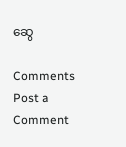ဆွေ

Comments
Post a Comment